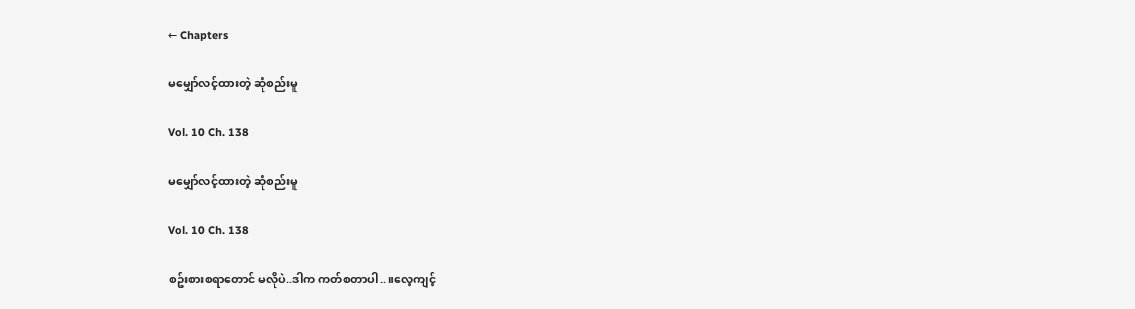← Chapters

မမျှော်လင့်ထားတဲ့ ဆုံစည်းမူ

Vol. 10 Ch. 138

မမျှော်လင့်ထားတဲ့ ဆုံစည်းမူ

Vol. 10 Ch. 138

စဥ်းစားစရာတောင် မလိုပဲ..ဒါက ကတ်စတာပါ..။လေ့ကျင့်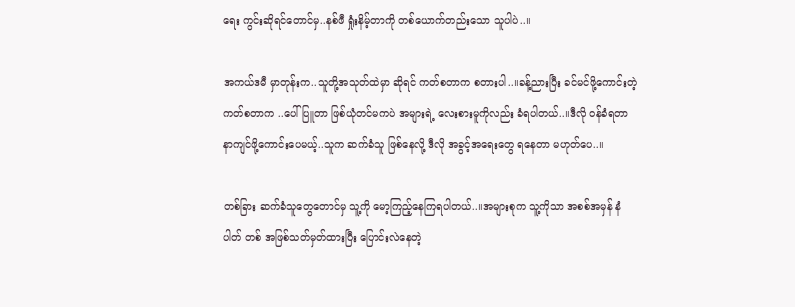ရေး ကွင်းဆိုရင်တောင်မှ..နစ်ဖီ ရှုံးနိမ့်တာကို တစ်ယောက်တည်းသော သူပါပဲ..။

အကယ်ဒမီ မှာတုန်းက..သူတို့အသုတ်ထဲမှာ ဆိုရင် ကတ်စတာက စတားပါ..။ခန့်ညားပြီး ခင်မင်ဖို့ကောင်းတဲ့ ကတ်စတာက ..ပေါ်ပြူတာ ဖြစ်ယုံတင်မကပဲ အများရဲ့ လေးစားမူကိုလည်း ခံရပါတယ်..။ဒီလို ဝန်ခံရတာ နာကျင်ဖို့ကောင်းပေမယ့်..သူက ဆက်ခံသူ ဖြစ်နေလို့ ဒီလို အခွင့်အရေးတွေ ရနေတာ မဟုတ်ပေ..။

တစ်ခြား ဆက်ခံသူတွေတောင်မှ သူ့ကို မော့ကြည့်နေကြရပါတယ်..။အများစုက သူ့ကိုသာ အစစ်အမှန် နံပါတ် တစ် အဖြစ်သတ်မှတ်ထားပြီး ပြောင်းလဲနေတဲ့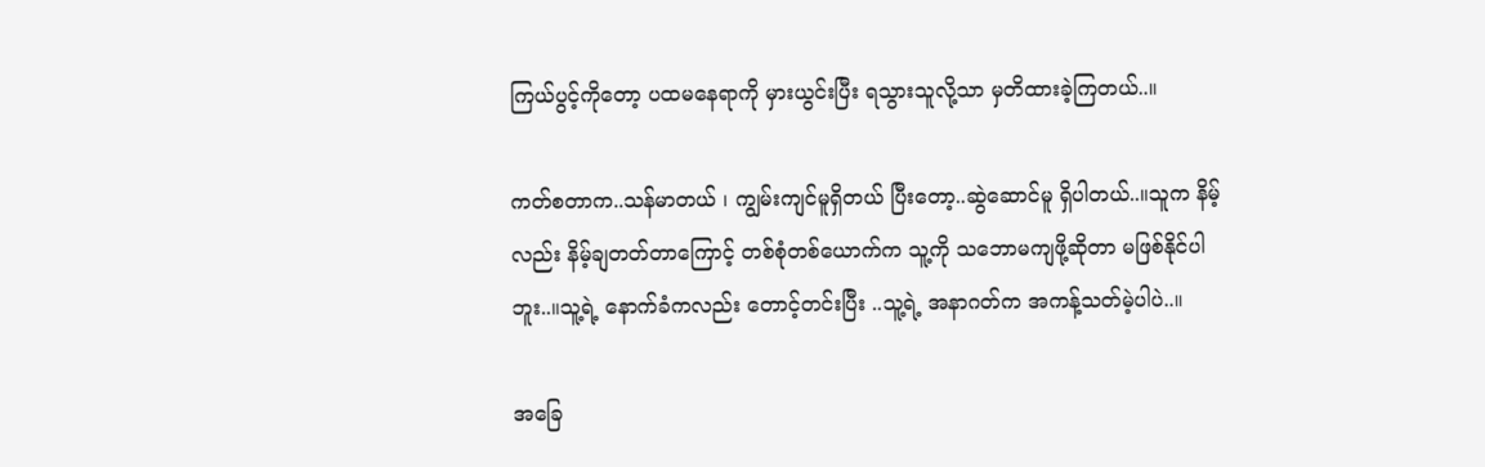ကြယ်ပွင့်ကိုတော့ ပထမနေရာကို မှားယွင်းပြီး ရသွားသူလို့သာ မှတိထားခဲ့ကြတယ်..။

ကတ်စတာက..သန်မာတယ် ၊ ကျွမ်းကျင်မူရှိတယ် ပြီးတော့..ဆွဲဆောင်မူ ရှိပါတယ်..။သူက နိမ့်လည်း နိမ့်ချတတ်တာကြောင့် တစ်စုံတစ်ယောက်က သူ့ကို သဘောမကျဖို့ဆိုတာ မဖြစ်နိုင်ပါဘူး..။သူ့ရဲ့ နောက်ခံကလည်း တောင့်တင်းပြီး ..သူ့ရဲ့ အနာဂတ်က အကန့်သတ်မဲ့ပါပဲ..။

အခြေ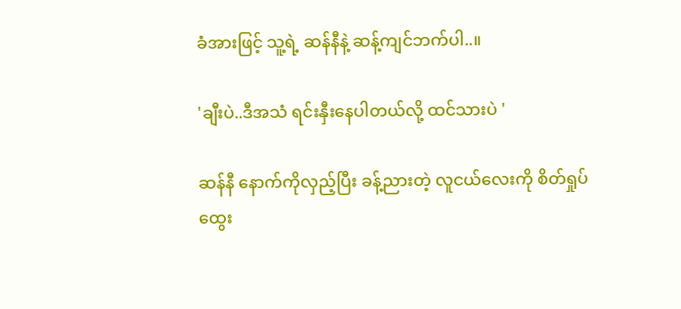ခံအားဖြင့် သူ့ရဲ့ ဆန်နီနဲ့ ဆန့်ကျင်ဘက်ပါ..။

'ချီးပဲ..ဒီအသံ ရင်းနှီးနေပါတယ်လို့ ထင်သားပဲ '

ဆန်နီ နောက်ကိုလှည့်ပြီး ခန့်ညားတဲ့ လူငယ်လေးကို စိတ်ရှုပ်ထွေး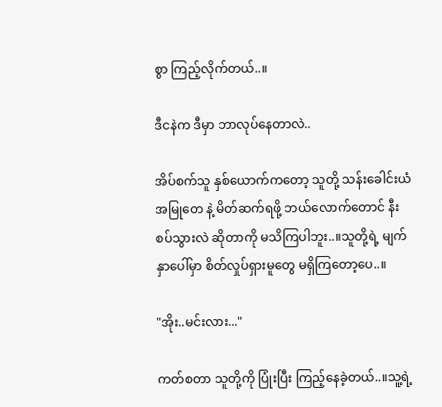စွာ ကြည့်လိုက်တယ်..။

ဒီငနဲက ဒီမှာ ဘာလုပ်နေတာလဲ..

အိပ်စက်သူ နှစ်ယောက်ကတော့ သူတို့ သန်းခေါင်းယံအမြုတေ နဲ့ မိတ်ဆက်ရဖို့ ဘယ်လောက်တောင် နီးစပ်သွားလဲ ဆိုတာကို မသိကြပါဘူး..။သူတို့ရဲ့ မျက်နှာပေါ်မှာ စိတ်လှုပ်ရှားမူတွေ မရှိကြတော့ပေ..။

"အိုး..မင်းလား..."

ကတ်စတာ သူတို့ကို ပြုံးပြီး ကြည့်နေခဲ့တယ်..။သူ့ရဲ့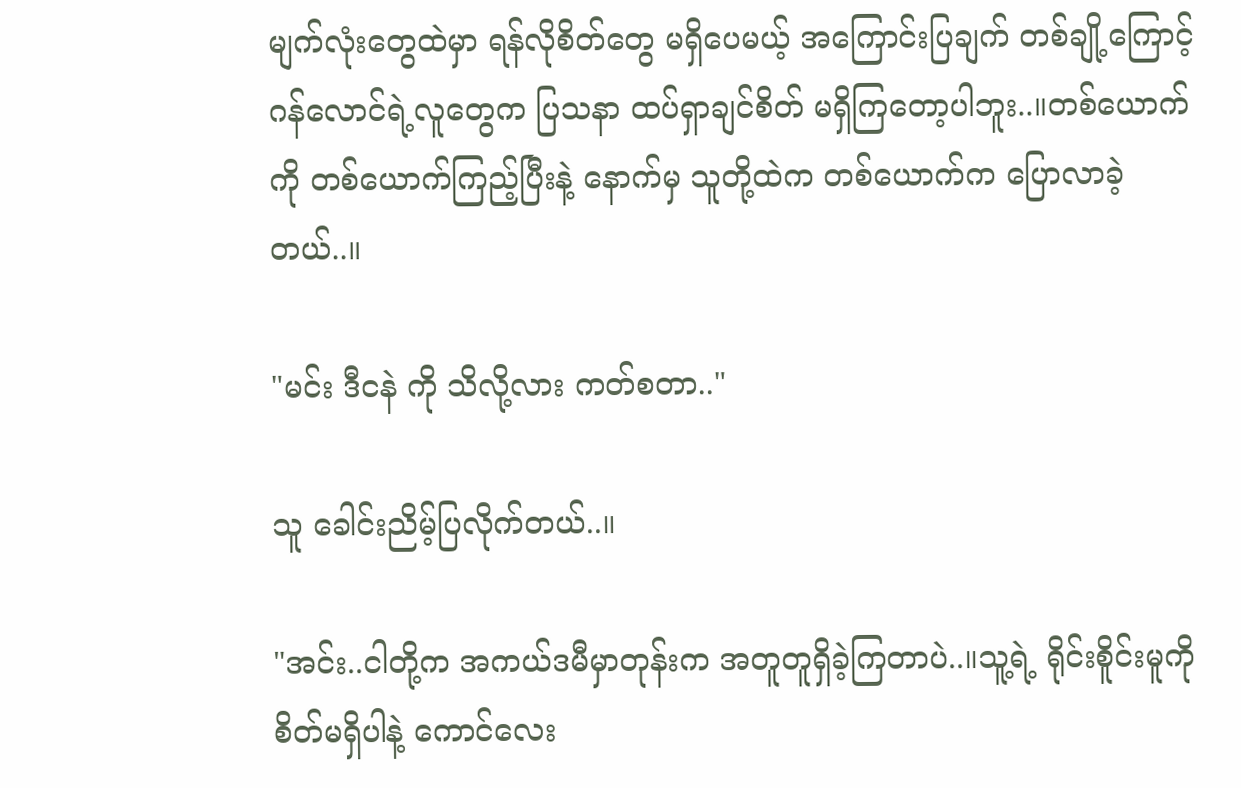မျက်လုံးတွေထဲမှာ ရန်လိုစိတ်တွေ မရှိပေမယ့် အကြောင်းပြချက် တစ်ချို့ကြောင့် ဂန်လောင်ရဲ့လူတွေက ပြသနာ ထပ်ရှာချင်စိတ် မရှိကြတော့ပါဘူး..။တစ်ယောက်ကို တစ်ယောက်ကြည့်ပြီးနဲ့ နောက်မှ သူတို့ထဲက တစ်ယောက်က ပြောလာခဲ့တယ်..။

"မင်း ဒီငနဲ ကို သိလို့လား ကတ်စတာ.."

သူ ခေါင်းညိမ့်ပြလိုက်တယ်..။

"အင်း..ငါတို့က အကယ်ဒမီမှာတုန်းက အတူတူရှိခဲ့ကြတာပဲ..။သူ့ရဲ့ ရိုင်းစိူင်းမူကို စိတ်မရှိပါနဲ့ ကောင်လေး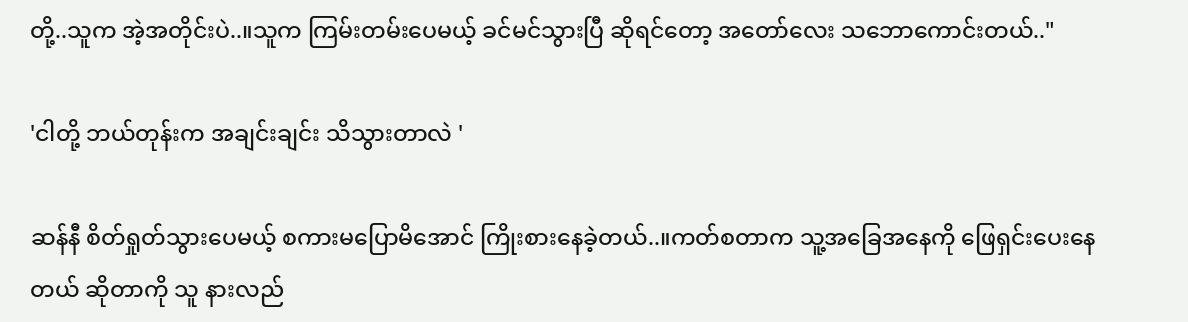တို့..သူက အဲ့အတိုင်းပဲ..။သူက ကြမ်းတမ်းပေမယ့် ခင်မင်သွားပြီ ဆိုရင်တော့ အတော်လေး သဘောကောင်းတယ်.."

'ငါတို့ ဘယ်တုန်းက အချင်းချင်း သိသွားတာလဲ '

ဆန်နီ စိတ်ရှုတ်သွားပေမယ့် စကားမပြောမိအောင် ကြိုးစားနေခဲ့တယ်..။ကတ်စတာက သူ့အခြေအနေကို ဖြေရှင်းပေးနေတယ် ဆိုတာကို သူ နားလည်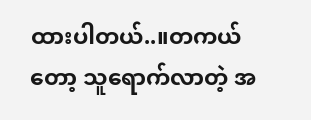ထားပါတယ်..။တကယ်တော့ သူရောက်လာတဲ့ အ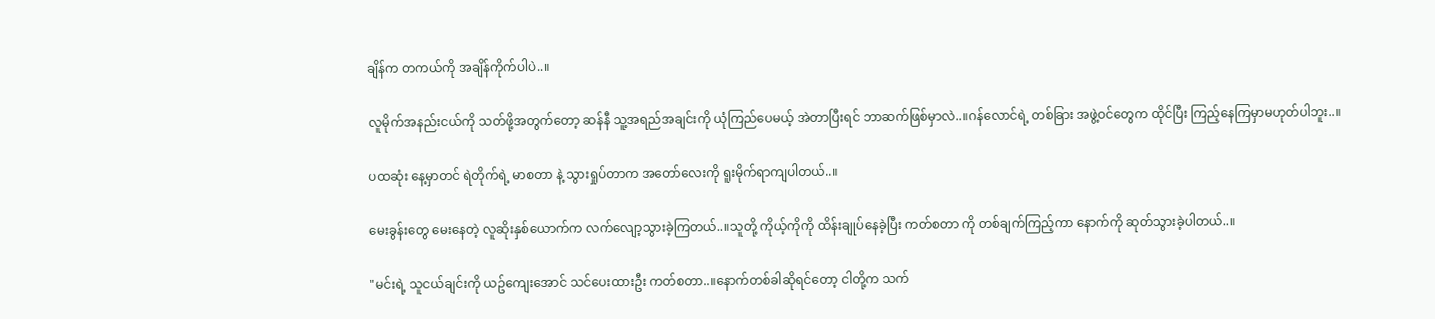ချိန်က တကယ်ကို အချိန်ကိုက်ပါပဲ..။

လူမိုက်အနည်းငယ်ကို သတ်ဖို့အတွက်တော့ ဆန်နီ သူ့အရည်အချင်းကို ယုံကြည်ပေမယ့် အဲတာပြီးရင် ဘာဆက်ဖြစ်မှာလဲ..။ဂန်လောင်ရဲ့ တစ်ခြား အဖွဲ့ဝင်တွေက ထိုင်ပြီး ကြည့်နေကြမှာမဟုတ်ပါဘူး..။

ပထဆုံး နေ့မှာတင် ရဲတိုက်ရဲ့ မာစတာ နဲ့ သွားရှုပ်တာက အတော်လေးကို ရူးမိုက်ရာကျပါတယ်..။

မေးခွန်းတွေ မေးနေတဲ့ လူဆိုးနှစ်ယောက်က လက်လျော့သွားခဲ့ကြတယ်..။သူတို့ ကိုယ့်ကိုကို ထိန်းချုပ်နေခဲ့ပြီး ကတ်စတာ ကို တစ်ချက်ကြည့်ကာ နောက်ကို ဆုတ်သွားခဲ့ပါတယ်..။

"မင်းရဲ့ သူငယ်ချင်းကို ယဥ်ကျေးအောင် သင်ပေးထားဦး ကတ်စတာ..။နောက်တစ်ခါဆိုရင်တော့ ငါတို့က သက်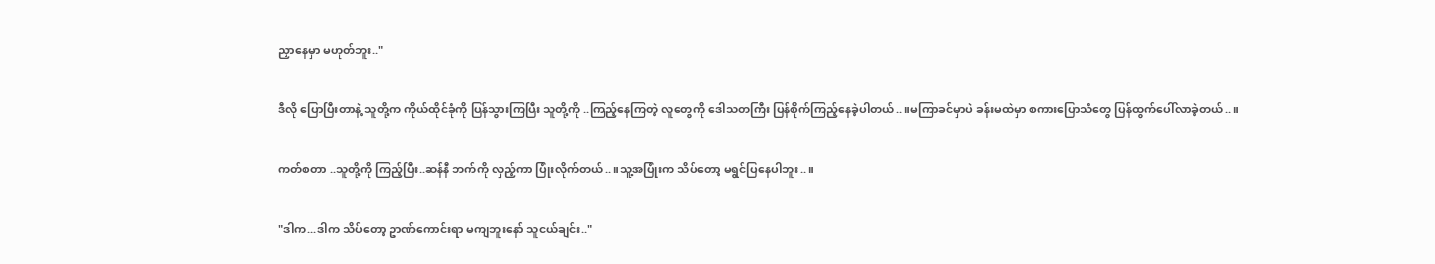ညှာနေမှာ မဟုတ်ဘူး.."

ဒီလို ပြောပြီးတာနဲ့ သူတို့က ကိုယ်ထိုင်ခုံကို ပြန်သွားကြပြီး သူတို့ကို ..ကြည့်နေကြတဲ့ လူတွေကို ဒေါသတကြီး ပြန်စိုက်ကြည့်နေခဲ့ပါတယ်..။မကြာခင်မှာပဲ ခန်းမထဲမှာ စကားပြောသံတွေ ပြန်ထွက်ပေါ်လာခဲ့တယ်..။

ကတ်စတာ ..သူတို့ကို ကြည့်ပြီး..ဆန်နီ ဘက်ကို လှည့်ကာ ပြုံးလိုက်တယ်..။သူ့အပြုံးက သိပ်တော့ မရွင်ပြနေပါဘူး..။

"ဒါက...ဒါက သိပ်တော့ ဥာဏ်ကောင်းရာ မကျဘူးနော် သူငယ်ချင်း.."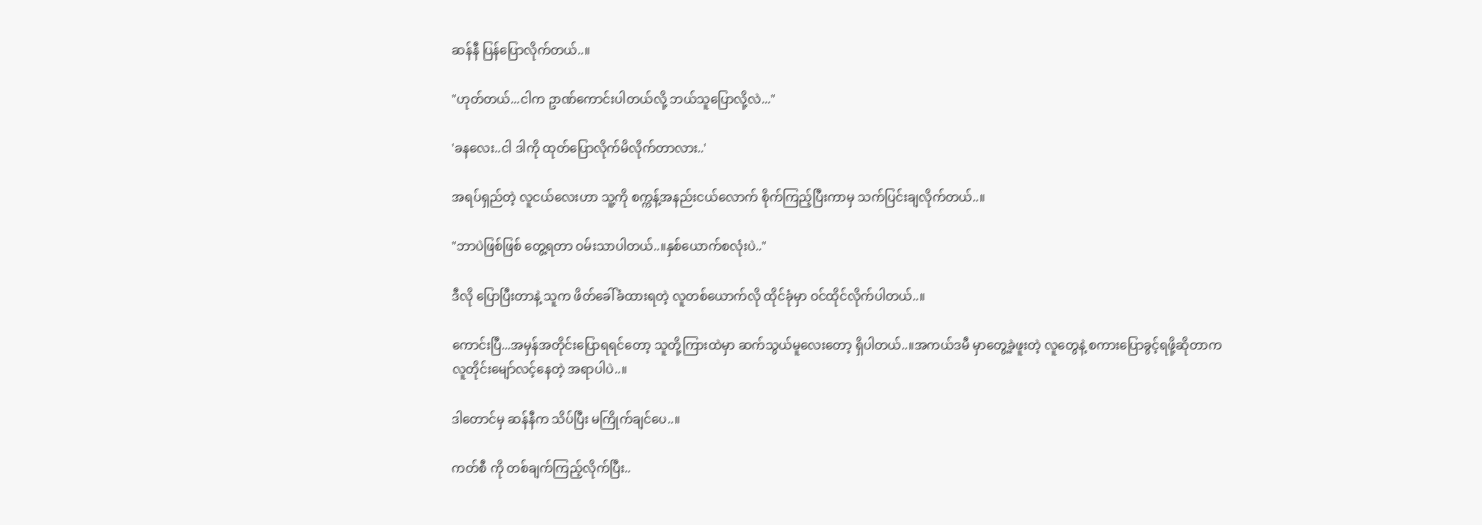ဆန်နီ ပြန်ပြောလိုက်တယ်..။

"ဟုတ်တယ်...ငါက ဥာဏ်ကောင်းပါတယ်လို့ ဘယ်သူပြောလို့လဲ..."

'ခနလေး..ငါ ဒါကို ထုတ်ပြောလိုက်မိလိုက်တာလား..'

အရပ်ရှည်တဲ့ လူငယ်လေးဟာ သူ့ကို စက္ကန့်အနည်းငယ်လောက် စိုက်ကြည့်ပြီးကာမှ သက်ပြင်းချလိုက်တယ်..။

"ဘာပဲဖြစ်ဖြစ် တွေ့ရတာ ဝမ်းသာပါတယ်..။နှစ်ယောက်စလုံးပဲ.."

ဒီလို ပြောပြီးတာနဲ့ သူက ဖိတ်ခေါ်ခံထားရတဲ့ လူတစ်ယောက်လို ထိုင်ခုံမှာ ဝင်ထိုင်လိုက်ပါတယ်..။

ကောင်းပြီ...အမှန်အတိုင်းပြောရရင်တော့ သူတို့ကြားထဲမှာ ဆက်သွယ်မူလေးတော့ ရှိပါတယ်..။အကယ်ဒမီ မှာတွေ့ခဲ့ဖူးတဲ့ လူတွေနဲ့ စကားပြောခွင့်ရဖို့ဆိုတာက လူတိုင်းမျော်လင့်နေတဲ့ အရာပါပဲ..။

ဒါတောင်မှ ဆန်နီက သိပ်ပြီး မကြိုက်ချင်ပေ..။

ကတ်စီ ကို တစ်ချက်ကြည့်လိုက်ပြီး..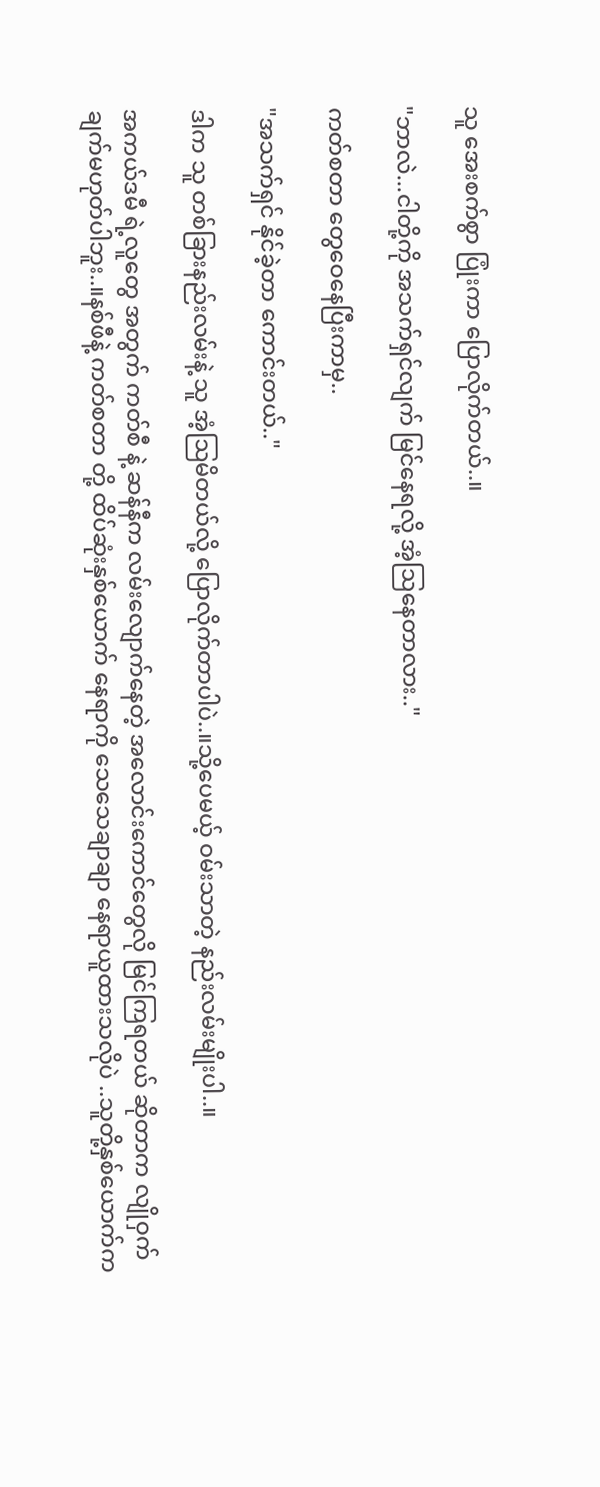သူ အေးစက်စွာ ပြုံးကာ ပြောလိုက်တယ်..။

"ဘာလဲ...ငါတို့ကို အသက်ရှင်လျက် မြင်နေရလို့ အံ့ဩနေတာလား.."

ကတ်စတာ တွေဝေနေပြီးကာမှ..

"အသက်ရှင် နိုင်ခဲ့တာ ကောင်းတယ်.."

ဒါက သူ တစ်ခြားနည်းလမ်းနဲ့ သူ အံ့ဩမိတယ်လို့ ပြောလိုက်တာပါပဲ..။သို့ပေမယ့် ဝမ်းသာတဲ့ နည်းလမ်းမျိုးပါ..။

အကယ်ဒမီ ရဲ့လူတွေ အတွက် ကတ်စီ နဲ့ ဆန်နီက လမ်းလျောက်နေတဲ့ အလောင်းကောင်တွေလို မြင်ကြရတယ် ဆိုတာက လျိုဝှက်ချက်မဟုတ်ပါဘူး..။နစ်ဖီနဲ့ ကတ်စတာ တို့ ထိပ်ဆုံးနှစ်ယောက် နေရာကို သေသေချာချာ နေရာယူထားသလိုပဲ ..သူတို့နှစ်ယောက်က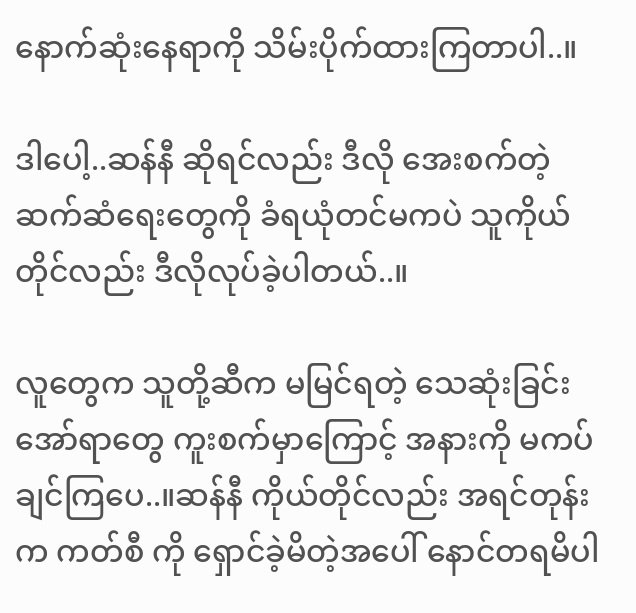နောက်ဆုံးနေရာကို သိမ်းပိုက်ထားကြတာပါ..။

ဒါပေါ့..ဆန်နီ ဆိုရင်လည်း ဒီလို အေးစက်တဲ့ ဆက်ဆံရေးတွေကို ခံရယုံတင်မကပဲ သူကိုယ်တိုင်လည်း ဒီလိုလုပ်ခဲ့ပါတယ်..။

လူတွေက သူတို့ဆီက မမြင်ရတဲ့ သေဆုံးခြင်း အော်ရာတွေ ကူးစက်မှာကြောင့် အနားကို မကပ်ချင်ကြပေ..။ဆန်နီ ကိုယ်တိုင်လည်း အရင်တုန်းက ကတ်စီ ကို ရှောင်ခဲ့မိတဲ့အပေါ် နောင်တရမိပါ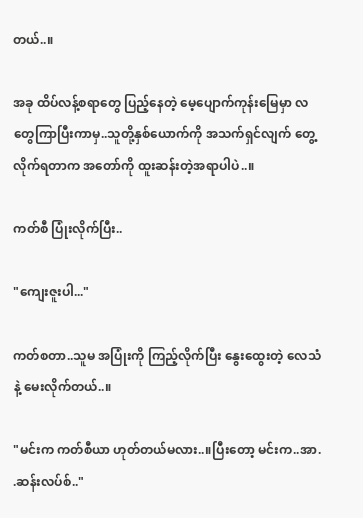တယ်..။

အခု ထိပ်လန့်စရာတွေ ပြည့်နေတဲ့ မေ့ပျောက်ကုန်းမြေမှာ လတွေကြာပြီးကာမှ..သူတို့နှစ်ယောက်ကို အသက်ရှင်လျက် တွေ့လိုက်ရတာက အတော်ကို ထူးဆန်းတဲ့အရာပါပဲ..။

ကတ်စီ ပြုံးလိုက်ပြီး..

"ကျေးဇူးပါ..."

ကတ်စတာ..သူမ အပြုံးကို ကြည့်လိုက်ပြီး နွေးထွေးတဲ့ လေသံနဲ့ မေးလိုက်တယ်..။

"မင်းက ကတ်စီယာ ဟုတ်တယ်မလား..။ပြီးတော့ မင်းက..အာ. .ဆန်းလပ်စ်.."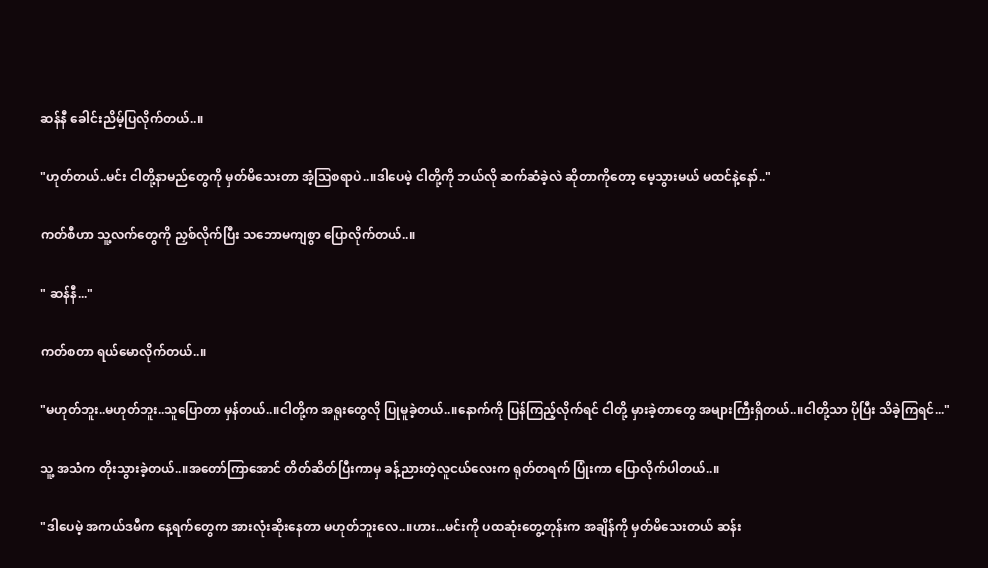ဆန်နီ ခေါင်းညိမ့်ပြလိုက်တယ်..။

"ဟုတ်တယ်..မင်း ငါတို့နာမည်တွေကို မှတ်မိသေးတာ အံ့ဩစရာပဲ..။ဒါပေမဲ့ ငါတို့ကို ဘယ်လို ဆက်ဆံခဲ့လဲ ဆိုတာကိုတော့ မေ့သွားမယ် မထင်နဲ့နော်.."

ကတ်စီဟာ သူ့လက်တွေကို ညှစ်လိုက်ပြီး သဘောမကျစွာ ပြောလိုက်တယ်..။

" ဆန်နီ..."

ကတ်စတာ ရယ်မောလိုက်တယ်..။

"မဟုတ်ဘူး..မဟုတ်ဘူး..သူပြောတာ မှန်တယ်..။ငါတို့က အရူးတွေလို ပြုမူခဲ့တယ်..။နောက်ကို ပြန်ကြည့်လိုက်ရင် ငါတို့ မှားခဲ့တာတွေ အများကြီးရှိတယ်..။ငါတို့သာ ပိုပြီး သိခဲ့ကြရင်..."

သူ့ အသံက တိုးသွားခဲ့တယ်..။အတော်ကြာအောင် တိတ်ဆိတ်ပြီးကာမှ ခန့်ညားတဲ့လူငယ်လေးက ရုတ်တရက် ပြုံးကာ ပြောလိုက်ပါတယ်..။

"ဒါပေမဲ့ အကယ်ဒမီက နေ့ရက်တွေက အားလုံးဆိုးနေတာ မဟုတ်ဘူးလေ..။ဟား...မင်းကို ပထဆုံးတွေ့တုန်းက အချိန်ကို မှတ်မိသေးတယ် ဆန်း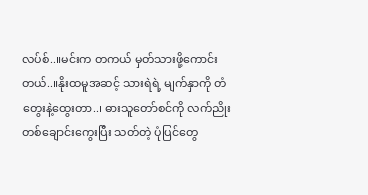လပ်စ်..။မင်းက တကယ် မှတ်သားဖို့ကောင်းတယ်..။နိုးထမူအဆင့် သားရဲရဲ့ မျက်နှာကို တံတွေးနဲ့ထွေးတာ..၊ ဓားသူတော်စင်ကို လက်ညိုးတစ်ချောင်းကွေးပြီး သတ်တဲ့ ပုံပြင်တွေ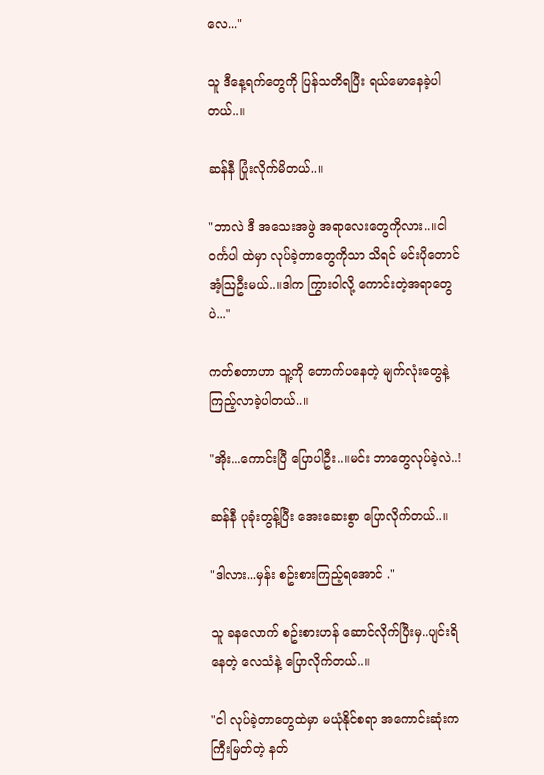လေ..."

သူ ဒီနေ့ရက်တွေကို ပြန်သတိရပြီး ရယ်မောနေခဲ့ပါတယ်..။

ဆန်နီ ပြုံးလိုက်မိတယ်..။

"ဘာလဲ ဒီ အသေးအဖွဲ အရာလေးတွေကိုလား..။ငါ ဝင်္ကပါ ထဲမှာ လုပ်ခဲ့တာတွေကိုသာ သိရင် မင်းပိုတောင် အံ့ဩဦးမယ်..။ဒါက ကြွားဝါလို့ ကောင်းတဲ့အရာတွေပဲ..."

ကတ်စတာဟာ သူ့ကို တောက်ပနေတဲ့ မျက်လုံးတွေနဲ့ ကြည့်လာခဲ့ပါတယ်..။

"အိုး...ကောင်းပြီ ပြောပါဦး..။မင်း ဘာတွေလုပ်ခဲ့လဲ..!

ဆန်နီ ပုခုံးတွန့်ပြီး အေးဆေးစွာ ပြောလိုက်တယ်..။

"ဒါလား...မှန်း စဥ်းစားကြည့်ရအောင် ."

သူ ခနလောက် စဥ်းစားဟန် ဆောင်လိုက်ပြီးမှ..ပျင်းရိနေတဲ့ လေသံနဲ့ ပြောလိုက်တယ်..။

"ငါ လုပ်ခဲ့တာတွေထဲမှာ မယုံနိုင်စရာ အကောင်းဆုံးက ကြီးမြတ်တဲ့ နတ်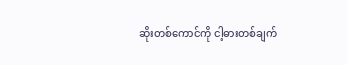ဆိုးတစ်ကောင်ကို ငါ့ဓားတစ်ချက်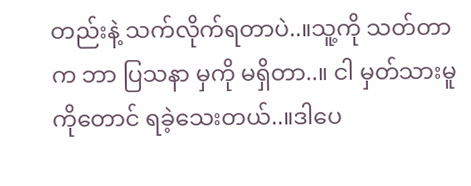တည်းနဲ့ သက်လိုက်ရတာပဲ..။သူ့ကို သတ်တာက ဘာ ပြသနာ မှကို မရှိတာ..။ ငါ မှတ်သားမူကိုတောင် ရခဲ့သေးတယ်..။ဒါပေ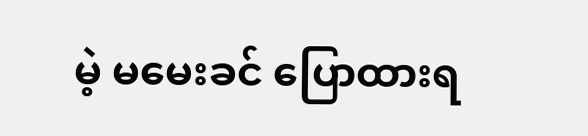မဲ့ မမေးခင် ပြောထားရ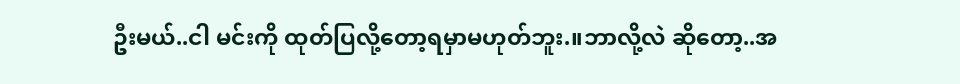ဦးမယ်..ငါ မင်းကို ထုတ်ပြလို့တော့ရမှာမဟုတ်ဘူး.။ဘာလို့လဲ ဆိုတော့..အ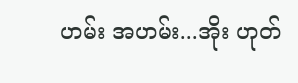ဟမ်း အဟမ်း...အိုး ဟုတ်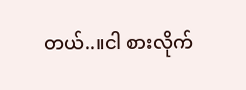တယ်..။ငါ စားလိုက်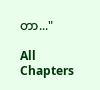တာ..."

All Chapters